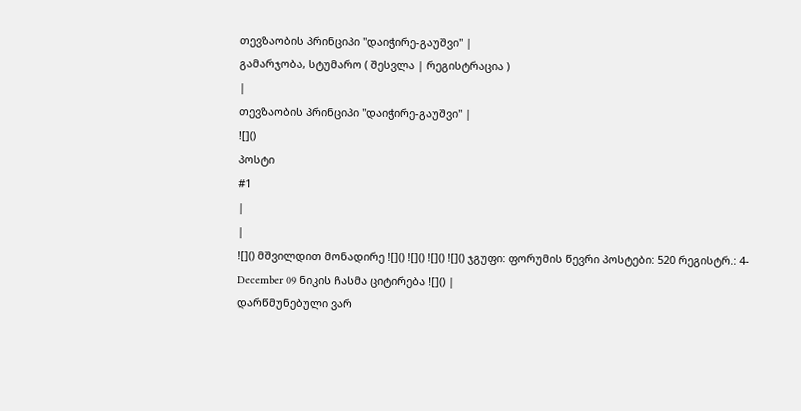თევზაობის პრინციპი "დაიჭირე-გაუშვი" |
გამარჯობა, სტუმარო ( შესვლა | რეგისტრაცია )
|
თევზაობის პრინციპი "დაიჭირე-გაუშვი" |
![]()
პოსტი
#1
|
|
![]() მშვილდით მონადირე ![]() ![]() ![]() ![]() ჯგუფი: ფორუმის წევრი პოსტები: 520 რეგისტრ.: 4-December 09 ნიკის ჩასმა ციტირება ![]() |
დარწმუნებული ვარ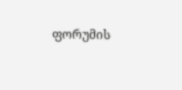ფორუმის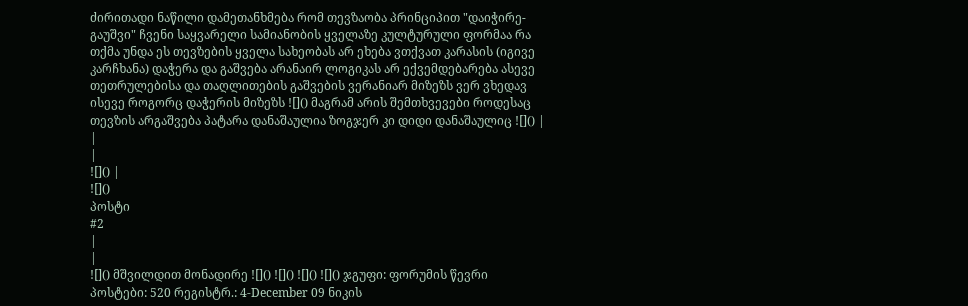ძირითადი ნაწილი დამეთანხმება რომ თევზაობა პრინციპით "დაიჭირე-გაუშვი" ჩვენი საყვარელი სამიანობის ყველაზე კულტურული ფორმაა რა თქმა უნდა ეს თევზების ყველა სახეობას არ ეხება ვთქვათ კარასის (იგივე კარჩხანა) დაჭერა და გაშვება არანაირ ლოგიკას არ ექვემდებარება ასევე თეთრულებისა და თაღლითების გაშვების ვერანიარ მიზეზს ვერ ვხედავ ისევე როგორც დაჭერის მიზეზს ![]() მაგრამ არის შემთხვევები როდესაც თევზის არგაშვება პატარა დანაშაულია ზოგჯერ კი დიდი დანაშაულიც ![]() |
|
|
![]() |
![]()
პოსტი
#2
|
|
![]() მშვილდით მონადირე ![]() ![]() ![]() ![]() ჯგუფი: ფორუმის წევრი პოსტები: 520 რეგისტრ.: 4-December 09 ნიკის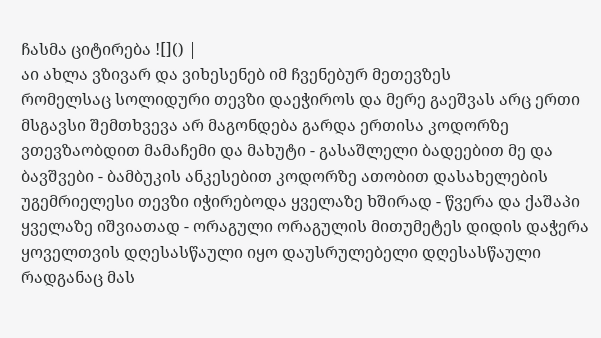ჩასმა ციტირება ![]() |
აი ახლა ვზივარ და ვიხესენებ იმ ჩვენებურ მეთევზეს
რომელსაც სოლიდური თევზი დაეჭიროს და მერე გაეშვას არც ერთი მსგავსი შემთხვევა არ მაგონდება გარდა ერთისა კოდორზე ვთევზაობდით მამაჩემი და მახუტი - გასაშლელი ბადეებით მე და ბავშვები - ბამბუკის ანკესებით კოდორზე ათობით დასახელების უგემრიელესი თევზი იჭირებოდა ყველაზე ხშირად - წვერა და ქაშაპი ყველაზე იშვიათად - ორაგული ორაგულის მითუმეტეს დიდის დაჭერა ყოველთვის დღესასწაული იყო დაუსრულებელი დღესასწაული რადგანაც მას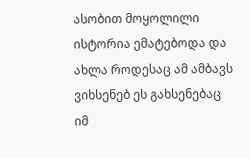ასობით მოყოლილი ისტორია ემატებოდა და ახლა როდესაც ამ ამბავს ვიხსენებ ეს გახსენებაც იმ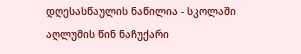დღესასწაულის ნაწილია - სკოლაში აღლუმის წინ ნაჩუქარი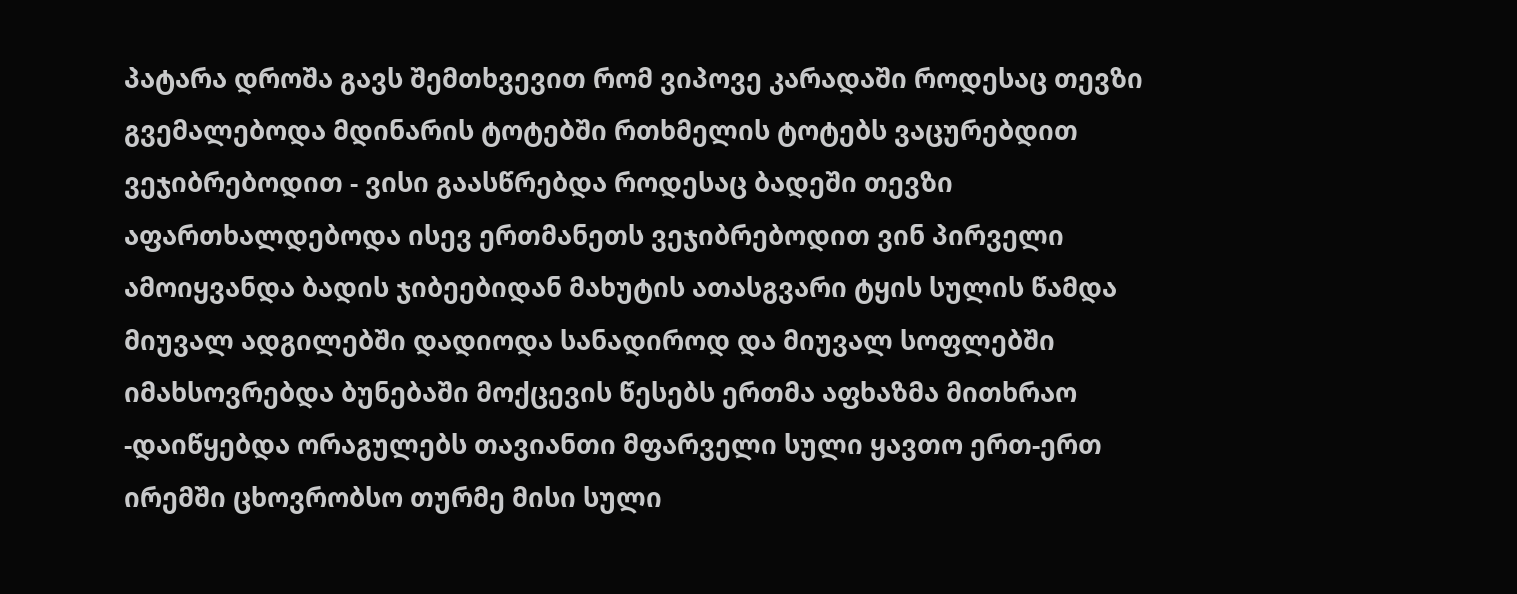პატარა დროშა გავს შემთხვევით რომ ვიპოვე კარადაში როდესაც თევზი გვემალებოდა მდინარის ტოტებში რთხმელის ტოტებს ვაცურებდით ვეჯიბრებოდით - ვისი გაასწრებდა როდესაც ბადეში თევზი აფართხალდებოდა ისევ ერთმანეთს ვეჯიბრებოდით ვინ პირველი ამოიყვანდა ბადის ჯიბეებიდან მახუტის ათასგვარი ტყის სულის წამდა მიუვალ ადგილებში დადიოდა სანადიროდ და მიუვალ სოფლებში იმახსოვრებდა ბუნებაში მოქცევის წესებს ერთმა აფხაზმა მითხრაო -დაიწყებდა ორაგულებს თავიანთი მფარველი სული ყავთო ერთ-ერთ ირემში ცხოვრობსო თურმე მისი სული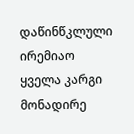დაწინწკლული ირემიაო ყველა კარგი მონადირე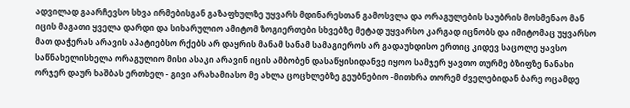ადვილად გაარჩევსო სხვა ირმებისგან გაზაფხულზე უყვარს მდინარესთან გამოსვლა და ორაგულების საუბრის მოსმენაო მან იცის მაგათი ყველა დარდი და სიხარულიო ამიტომ ზოგიერთები სხვებზე მეტად უყვარსო კარგად იცნობს და იმიტომაც უყვარსო მათ დაჭერას არავის აპატიებსო რქებს არ დაყრის მანამ სანამ სამაგიეროს არ გადაუხდისო ერთიც კიდევ საცოლე ყავსო საწნახელისხელა ორაგულიო მისი ასაკი არავინ იცის ამბობენ დასაწყისიდანვე იყოო სამჯერ ყავთო თურმე ბზიფზე ნანახი ორჯერ დაურ ხაშბას ერთხელ - გივი არახამიასო მე ახლა ცოცხლებზე გეუბნებიო -მითხრა თორემ ძველებიდან ბარე ოცამდე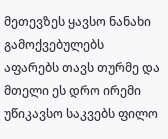მეთევზეს ყავსო ნანახი გამოქვებულებს აფარებს თავს თურმე და მთელი ეს დრო ირემი უწიკავსო საკვებს ფილო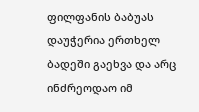ფილფანის ბაბუას დაუჭერია ერთხელ ბადეში გაეხვა და არც ინძრეოდაო იმ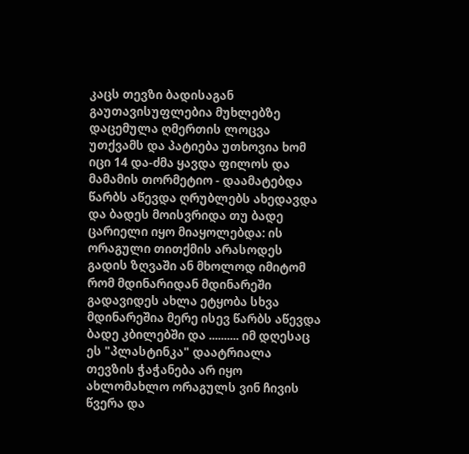კაცს თევზი ბადისაგან გაუთავისუფლებია მუხლებზე დაცემულა ღმერთის ლოცვა უთქვამს და პატიება უთხოვია ხომ იცი 14 და-ძმა ყავდა ფილოს და მამამის თორმეტიო - დაამატებდა წარბს აწევდა ღრუბლებს ახედავდა და ბადეს მოისვრიდა თუ ბადე ცარიელი იყო მიაყოლებდა: ის ორაგული თითქმის არასოდეს გადის ზღვაში ან მხოლოდ იმიტომ რომ მდინარიდან მდინარეში გადავიდეს ახლა ეტყობა სხვა მდინარეშია მერე ისევ წარბს აწევდა ბადე კბილებში და .......... იმ დღესაც ეს "პლასტინკა" დაატრიალა თევზის ჭაჭანება არ იყო ახლომახლო ორაგულს ვინ ჩივის წვერა და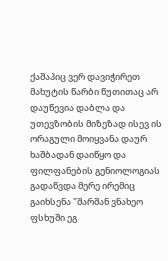ქაშაპიც ვერ დავიჭირეთ მახუტის წარბი წუთითაც არ დაუწევია დაბლა და უთევზობის მიზეზად ისევ ის ორაგული მოიყვანა დაურ ხაშბადან დაიწყო და ფილფანების გენიოლოგიას გადაწვდა მერე ირემიც გაიხსენა "შარშან ვნახეო ფსხუში ეგ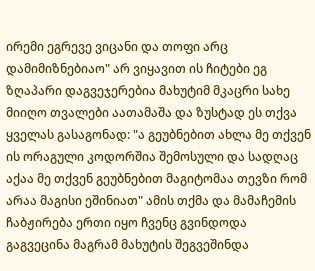ირემი ეგრევე ვიცანი და თოფი არც დამიმიზნებიაო" არ ვიყავით ის ჩიტები ეგ ზღაპარი დაგვეჯერებია მახუტიმ მკაცრი სახე მიიღო თვალები აათამაშა და ზუსტად ეს თქვა ყველას გასაგონად: "ა გეუბნებით ახლა მე თქვენ ის ორაგული კოდორშია შემოსული და სადღაც აქაა მე თქვენ გეუბნებით მაგიტომაა თევზი რომ არაა მაგისი ეშინიათ" ამის თქმა და მამაჩემის ჩაბჟირება ერთი იყო ჩვენც გვინდოდა გაგვეცინა მაგრამ მახუტის შეგვეშინდა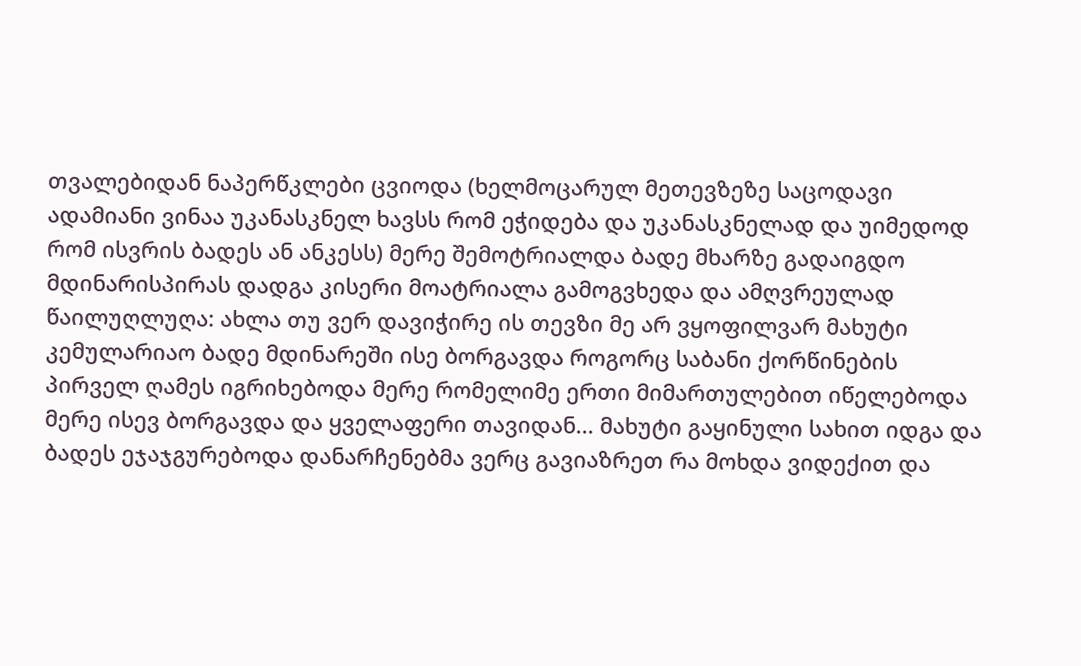თვალებიდან ნაპერწკლები ცვიოდა (ხელმოცარულ მეთევზეზე საცოდავი ადამიანი ვინაა უკანასკნელ ხავსს რომ ეჭიდება და უკანასკნელად და უიმედოდ რომ ისვრის ბადეს ან ანკესს) მერე შემოტრიალდა ბადე მხარზე გადაიგდო მდინარისპირას დადგა კისერი მოატრიალა გამოგვხედა და ამღვრეულად წაილუღლუღა: ახლა თუ ვერ დავიჭირე ის თევზი მე არ ვყოფილვარ მახუტი კემულარიაო ბადე მდინარეში ისე ბორგავდა როგორც საბანი ქორწინების პირველ ღამეს იგრიხებოდა მერე რომელიმე ერთი მიმართულებით იწელებოდა მერე ისევ ბორგავდა და ყველაფერი თავიდან... მახუტი გაყინული სახით იდგა და ბადეს ეჯაჯგურებოდა დანარჩენებმა ვერც გავიაზრეთ რა მოხდა ვიდექით და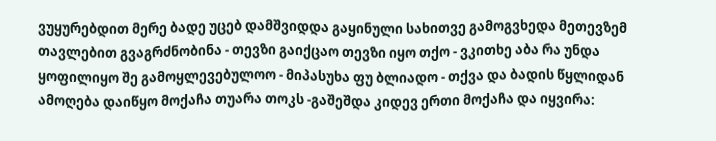ვუყურებდით მერე ბადე უცებ დამშვიდდა გაყინული სახითვე გამოგვხედა მეთევზემ თავლებით გვაგრძნობინა - თევზი გაიქცაო თევზი იყო თქო - ვკითხე აბა რა უნდა ყოფილიყო შე გამოყლევებულოო - მიპასუხა ფუ ბლიადო - თქვა და ბადის წყლიდან ამოღება დაიწყო მოქაჩა თუარა თოკს -გაშეშდა კიდევ ერთი მოქაჩა და იყვირა: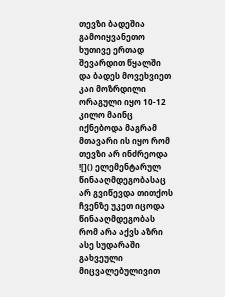თევზი ბადეშია გამოიყვანეთო ხუთივე ერთად შევარდით წყალში და ბადეს მოვეხვიეთ კაი მოზრდილი ორაგული იყო 10-12 კილო მაინც იქნებოდა მაგრამ მთავარი ის იყო რომ თევზი არ ინძრეოდა ![]() ელემენტარულ წინააღმდეგობასაც არ გვიწევდა თითქოს ჩვენზე უკეთ იცოდა წინააღმდეგობას რომ არა აქვს აზრი ასე სუდარაში გახვეული მიცვალებულივით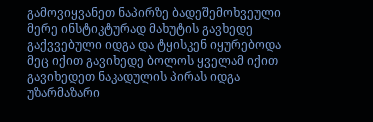გამოვიყვანეთ ნაპირზე ბადეშემოხვეული მერე ინსტიკტურად მახუტის გავხედე გაქვვებული იდგა და ტყისკენ იყურებოდა მეც იქით გავიხედე ბოლოს ყველამ იქით გავიხედეთ ნაკადულის პირას იდგა უზარმაზარი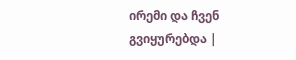ირემი და ჩვენ გვიყურებდა |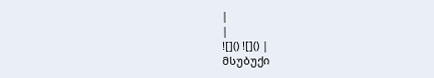|
|
![]() ![]() |
მსუბუქი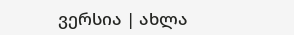ვერსია | ახლა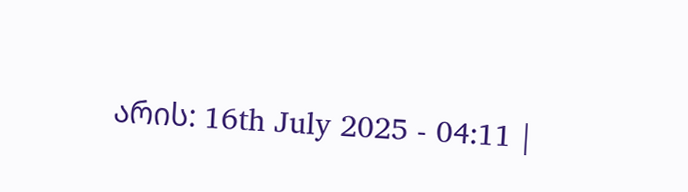არის: 16th July 2025 - 04:11 |